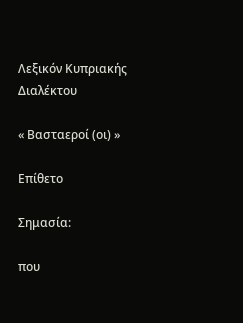Λεξικόν Κυπριακής Διαλέκτου

« Βασταεροί (οι) »

Επίθετο

Σημασία:

που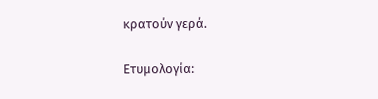κρατούν γερά.

Ετυμολογία: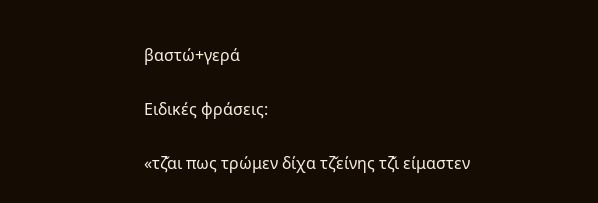βαστώ+γερά

Ειδικές φράσεις:

«τζ̌αι πως τρώμεν δίχα τζ̌είνης τζ̌ι είμαστεν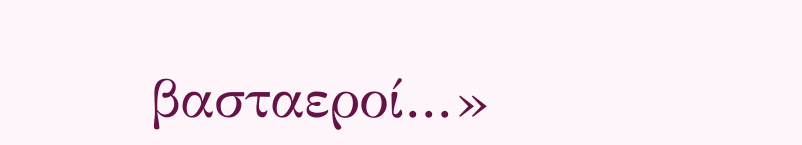βασταεροί...»